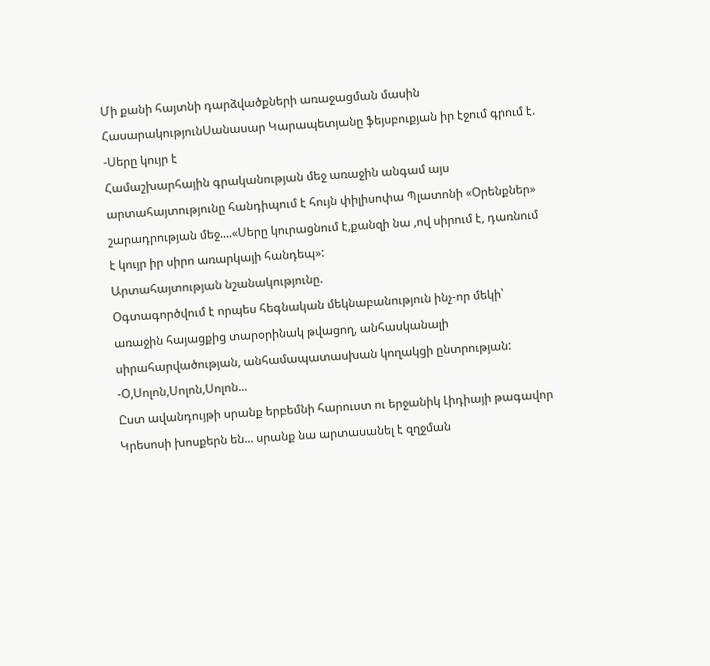Մի քանի հայտնի դարձվածքների առաջացման մասին
ՀասարակությունՍանասար Կարապետյանը ֆեյսբուքյան իր էջում գրում է.
-Սերը կույր է
Համաշխարհային գրականության մեջ առաջին անգամ այս արտահայտությունը հանդիպում է հույն փիլիսոփա Պլատոնի «Օրենքներ» շարադրության մեջ....«Սերը կուրացնում է,քանզի նա ,ով սիրում է, դառնում է կույր իր սիրո առարկայի հանդեպ»:
Արտահայտության նշանակությունը.
Օգտագործվում է որպես հեգնական մեկնաբանություն ինչ-որ մեկի՝ առաջին հայացքից տարօրինակ թվացող, անհասկանալի սիրահարվածության, անհամապատասխան կողակցի ընտրության:
-Օ,Սոլոն,Սոլոն,Սոլոն...
Ըստ ավանդույթի սրանք երբեմնի հարուստ ու երջանիկ Լիդիայի թագավոր Կրեսոսի խոսքերն են... սրանք նա արտասանել է զղջման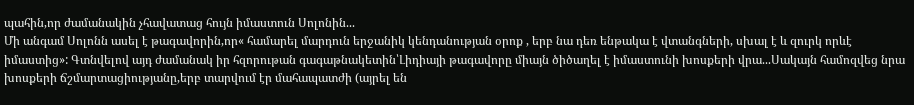պահին,որ ժամանակին չհավատաց հույն իմաստուն Սոլոնին...
Մի անգամ Սոլոնն ասել է թագավորին,որ« համարել մարդուն երջանիկ կենդանության օրոք , երբ նա դեռ ենթակա է վտանգների, սխալ է և զուրկ որևէ իմաստից»: Գտնվելով այդ ժամանակ իր հզորութան գագաթնակետին՝Լիդիայի թագավորը միայն ծիծաղել է իմաստունի խոսքերի վրա...Սակայն համոզվեց նրա խոսքերի ճշմարտացիությանը,երբ տարվում էր մահապատժի (այրել են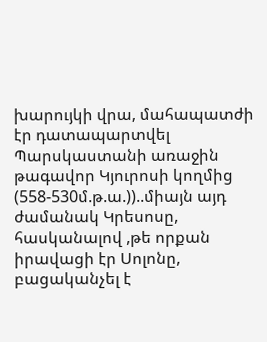խարույկի վրա, մահապատժի էր դատապարտվել Պարսկաստանի առաջին թագավոր Կյուրոսի կողմից (558-530մ.թ.ա.))..միայն այդ ժամանակ Կրեսոսը, հասկանալով ,թե որքան իրավացի էր Սոլոնը, բացականչել է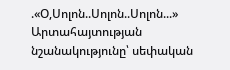.«Օ,Սոլոն..Սոլոն..Սոլոն...»
Արտահայտության նշանակությունը՝ սեփական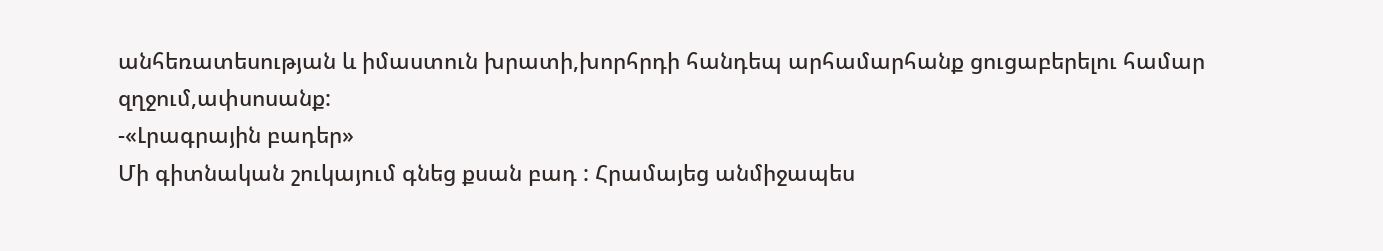անհեռատեսության և իմաստուն խրատի,խորհրդի հանդեպ արհամարհանք ցուցաբերելու համար զղջում,ափսոսանք:
-«Լրագրային բադեր»
Մի գիտնական շուկայում գնեց քսան բադ : Հրամայեց անմիջապես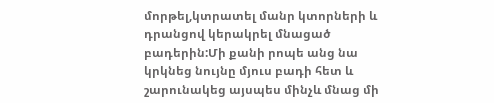մորթել,կտրատել մանր կտորների և դրանցով կերակրել մնացած բադերին:Մի քանի րոպե անց նա կրկնեց նույնը մյուս բադի հետ և շարունակեց այսպես մինչև մնաց մի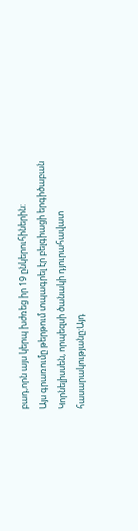բադ,որն այս կերպ խժռեց իր 19 ընկերուհիներին:
Այս գրառումը թերթում տպագրել էր բելգիացի երգիծաբան Կորնելիսսեն, որպեզսի ծանակի դյուրահավատ հասարակությանը:Այդ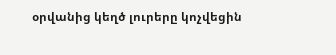օրվանից կեղծ լուրերը կոչվեցին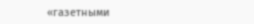«газетными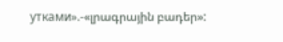утками».-«լրագրային բադեր»: